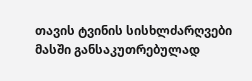თავის ტვინის სისხლძარღვები
მასში განსაკუთრებულად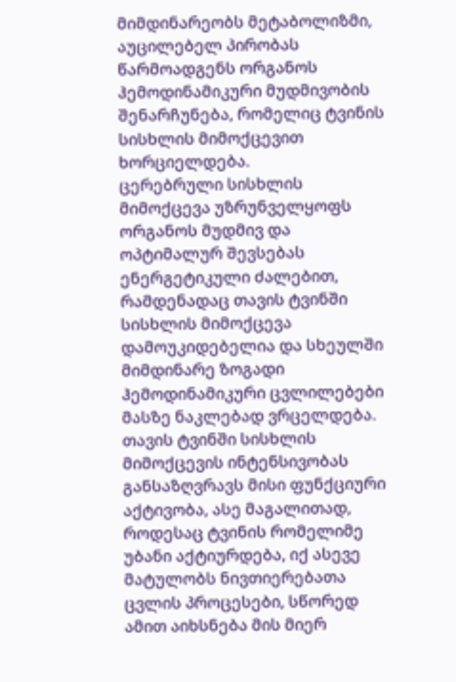მიმდინარეობს მეტაბოლიზმი, აუცილებელ პირობას წარმოადგენს ორგანოს ჰემოდინამიკური მუდმივობის შენარჩუნება, რომელიც ტვინის სისხლის მიმოქცევით ხორციელდება.
ცერებრული სისხლის მიმოქცევა უზრუნველყოფს ორგანოს მუდმივ და ოპტიმალურ შევსებას ენერგეტიკული ძალებით, რამდენადაც თავის ტვინში სისხლის მიმოქცევა დამოუკიდებელია და სხეულში მიმდინარე ზოგადი ჰემოდინამიკური ცვლილებები მასზე ნაკლებად ვრცელდება.
თავის ტვინში სისხლის მიმოქცევის ინტენსივობას განსაზღვრავს მისი ფუნქციური აქტივობა, ასე მაგალითად, როდესაც ტვინის რომელიმე უბანი აქტიურდება, იქ ასევე მატულობს ნივთიერებათა ცვლის პროცესები, სწორედ ამით აიხსნება მის მიერ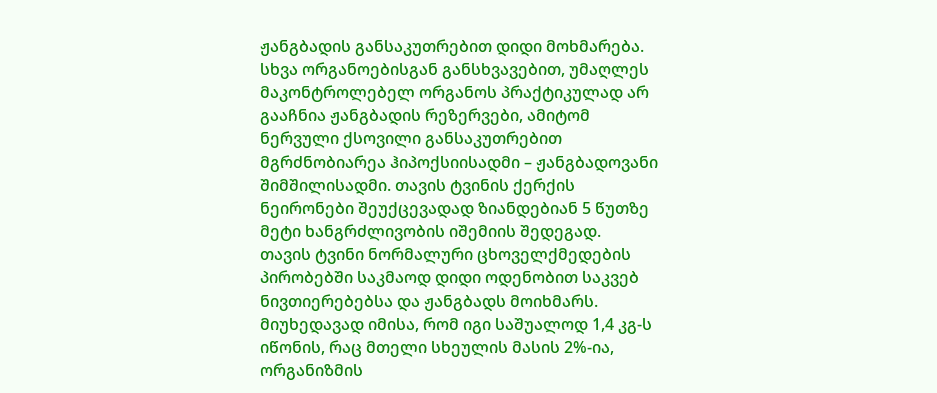ჟანგბადის განსაკუთრებით დიდი მოხმარება.
სხვა ორგანოებისგან განსხვავებით, უმაღლეს მაკონტროლებელ ორგანოს პრაქტიკულად არ გააჩნია ჟანგბადის რეზერვები, ამიტომ ნერვული ქსოვილი განსაკუთრებით მგრძნობიარეა ჰიპოქსიისადმი – ჟანგბადოვანი შიმშილისადმი. თავის ტვინის ქერქის ნეირონები შეუქცევადად ზიანდებიან 5 წუთზე მეტი ხანგრძლივობის იშემიის შედეგად.
თავის ტვინი ნორმალური ცხოველქმედების პირობებში საკმაოდ დიდი ოდენობით საკვებ ნივთიერებებსა და ჟანგბადს მოიხმარს.
მიუხედავად იმისა, რომ იგი საშუალოდ 1,4 კგ-ს იწონის, რაც მთელი სხეულის მასის 2%-ია, ორგანიზმის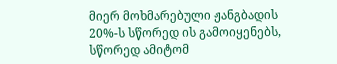მიერ მოხმარებული ჟანგბადის 20%-ს სწორედ ის გამოიყენებს, სწორედ ამიტომ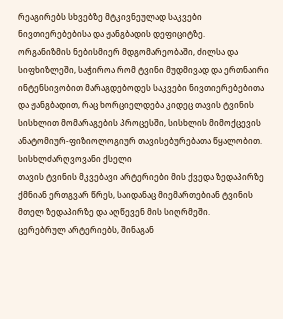რეაგირებს სხვებზე მტკივნეულად საკვები ნივთიერებებისა და ჟანგბადის დეფიციტზე.
ორგანიზმის ნებისმიერ მდგომარეობაში, ძილსა და სიფხიზლეში, საჭიროა რომ ტვინი მუდმივად და ერთნაირი ინტენსივობით მარაგდებოდეს საკვები ნივთიერებებითა და ჟანგბადით, რაც ხორციელდება კიდეც თავის ტვინის სისხლით მომარაგების პროცესში, სისხლის მიმოქცევის ანატომიურ-ფიზიოლოგიურ თავისებურებათა წყალობით.
სისხლძარღვოვანი ქსელი
თავის ტვინის მკვებავი არტერიები მის ქვედა ზედაპირზე ქმნიან ერთგვარ წრეს, საიდანაც მიემართებიან ტვინის მთელ ზედაპირზე და აღწევენ მის სიღრმეში.
ცერებრულ არტერიებს, შინაგან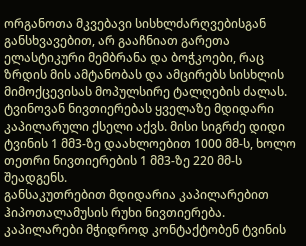ორგანოთა მკვებავი სისხლძარღვებისგან განსხვავებით, არ გააჩნიათ გარეთა ელასტიკური მემბრანა და ბოჭკოები, რაც ზრდის მის ამტანობას და ამცირებს სისხლის მიმოქცევისას მოპულსირე ტალღების ძალას.
ტვინოვან ნივთიერებას ყველაზე მდიდარი კაპილარული ქსელი აქვს. მისი სიგრძე დიდი ტვინის 1 მმ3-ზე დაახლოებით 1000 მმ-ს, ხოლო თეთრი ნივთიერების 1 მმ3-ზე 220 მმ-ს შეადგენს.
განსაკუთრებით მდიდარია კაპილარებით ჰიპოთალამუსის რუხი ნივთიერება.
კაპილარები მჭიდროდ კონტაქტობენ ტვინის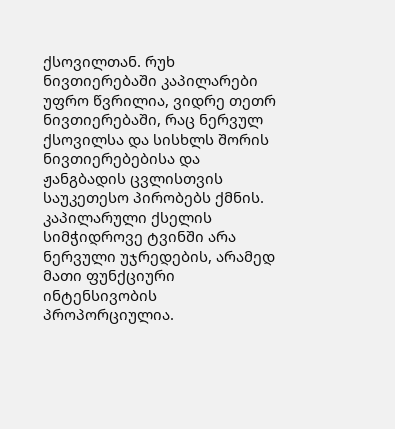ქსოვილთან. რუხ ნივთიერებაში კაპილარები უფრო წვრილია, ვიდრე თეთრ ნივთიერებაში, რაც ნერვულ ქსოვილსა და სისხლს შორის ნივთიერებებისა და ჟანგბადის ცვლისთვის საუკეთესო პირობებს ქმნის.
კაპილარული ქსელის სიმჭიდროვე ტვინში არა ნერვული უჯრედების, არამედ მათი ფუნქციური ინტენსივობის პროპორციულია.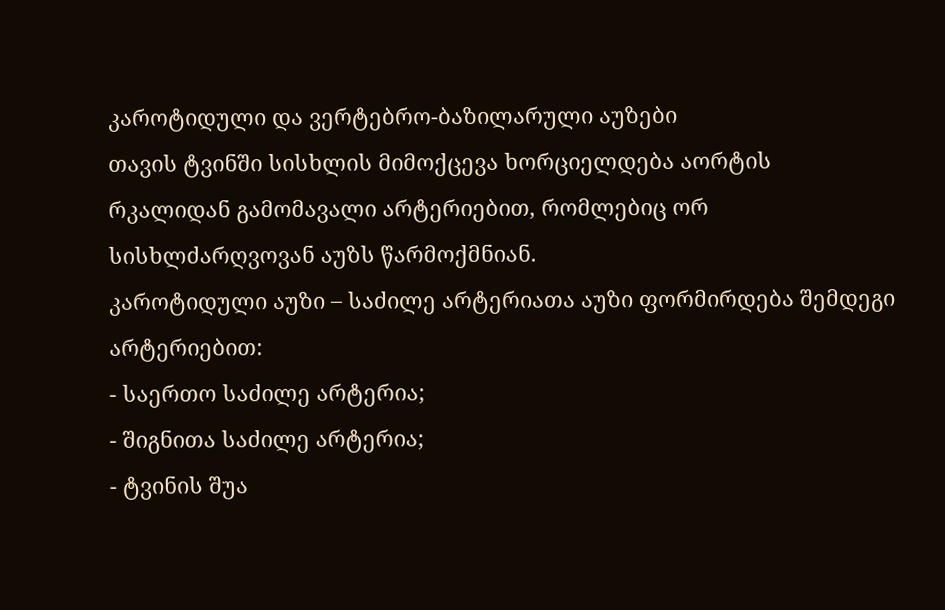კაროტიდული და ვერტებრო-ბაზილარული აუზები
თავის ტვინში სისხლის მიმოქცევა ხორციელდება აორტის რკალიდან გამომავალი არტერიებით, რომლებიც ორ სისხლძარღვოვან აუზს წარმოქმნიან.
კაროტიდული აუზი – საძილე არტერიათა აუზი ფორმირდება შემდეგი არტერიებით:
- საერთო საძილე არტერია;
- შიგნითა საძილე არტერია;
- ტვინის შუა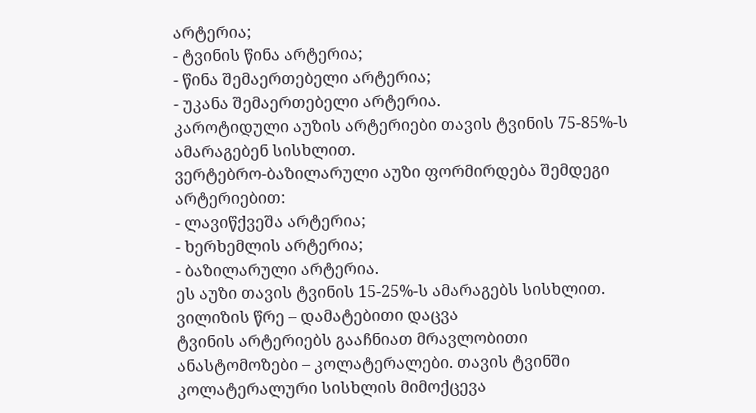არტერია;
- ტვინის წინა არტერია;
- წინა შემაერთებელი არტერია;
- უკანა შემაერთებელი არტერია.
კაროტიდული აუზის არტერიები თავის ტვინის 75-85%-ს ამარაგებენ სისხლით.
ვერტებრო-ბაზილარული აუზი ფორმირდება შემდეგი არტერიებით:
- ლავიწქვეშა არტერია;
- ხერხემლის არტერია;
- ბაზილარული არტერია.
ეს აუზი თავის ტვინის 15-25%-ს ამარაგებს სისხლით.
ვილიზის წრე – დამატებითი დაცვა
ტვინის არტერიებს გააჩნიათ მრავლობითი ანასტომოზები – კოლატერალები. თავის ტვინში კოლატერალური სისხლის მიმოქცევა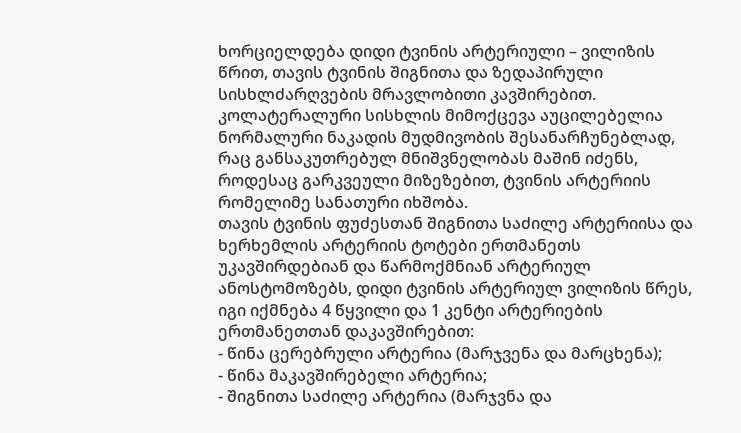ხორციელდება დიდი ტვინის არტერიული – ვილიზის წრით, თავის ტვინის შიგნითა და ზედაპირული სისხლძარღვების მრავლობითი კავშირებით.
კოლატერალური სისხლის მიმოქცევა აუცილებელია ნორმალური ნაკადის მუდმივობის შესანარჩუნებლად, რაც განსაკუთრებულ მნიშვნელობას მაშინ იძენს, როდესაც გარკვეული მიზეზებით, ტვინის არტერიის რომელიმე სანათური იხშობა.
თავის ტვინის ფუძესთან შიგნითა საძილე არტერიისა და ხერხემლის არტერიის ტოტები ერთმანეთს უკავშირდებიან და წარმოქმნიან არტერიულ ანოსტომოზებს, დიდი ტვინის არტერიულ ვილიზის წრეს, იგი იქმნება 4 წყვილი და 1 კენტი არტერიების ერთმანეთთან დაკავშირებით:
- წინა ცერებრული არტერია (მარჯვენა და მარცხენა);
- წინა მაკავშირებელი არტერია;
- შიგნითა საძილე არტერია (მარჯვნა და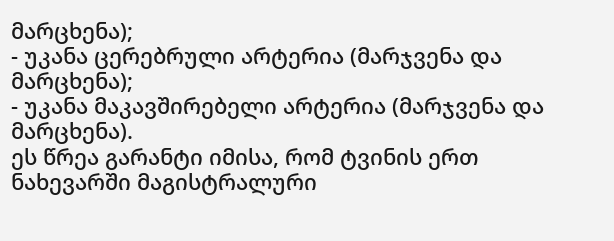მარცხენა);
- უკანა ცერებრული არტერია (მარჯვენა და მარცხენა);
- უკანა მაკავშირებელი არტერია (მარჯვენა და მარცხენა).
ეს წრეა გარანტი იმისა, რომ ტვინის ერთ ნახევარში მაგისტრალური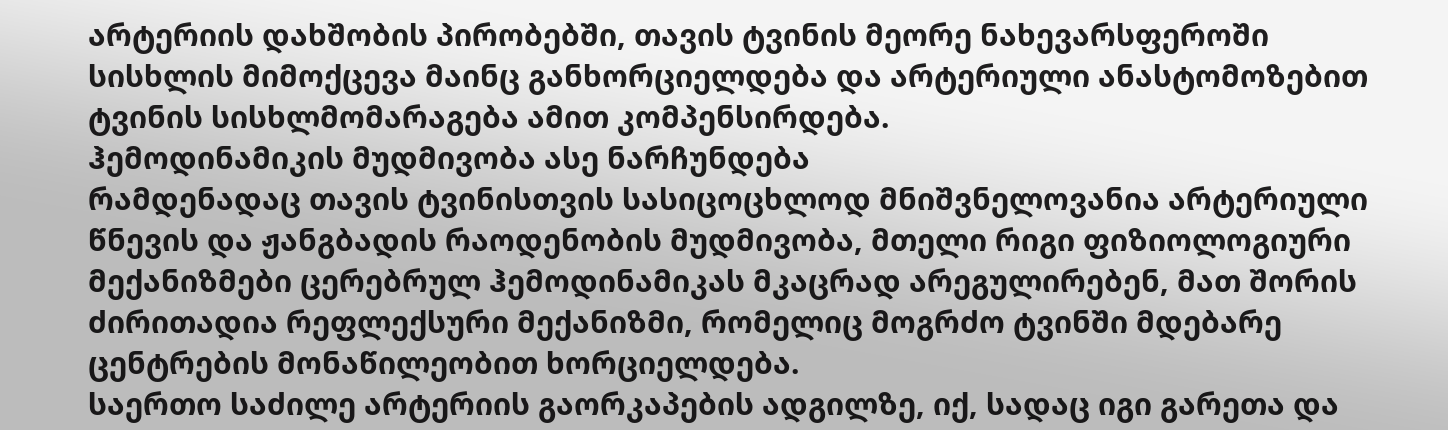არტერიის დახშობის პირობებში, თავის ტვინის მეორე ნახევარსფეროში სისხლის მიმოქცევა მაინც განხორციელდება და არტერიული ანასტომოზებით ტვინის სისხლმომარაგება ამით კომპენსირდება.
ჰემოდინამიკის მუდმივობა ასე ნარჩუნდება
რამდენადაც თავის ტვინისთვის სასიცოცხლოდ მნიშვნელოვანია არტერიული წნევის და ჟანგბადის რაოდენობის მუდმივობა, მთელი რიგი ფიზიოლოგიური მექანიზმები ცერებრულ ჰემოდინამიკას მკაცრად არეგულირებენ, მათ შორის ძირითადია რეფლექსური მექანიზმი, რომელიც მოგრძო ტვინში მდებარე ცენტრების მონაწილეობით ხორციელდება.
საერთო საძილე არტერიის გაორკაპების ადგილზე, იქ, სადაც იგი გარეთა და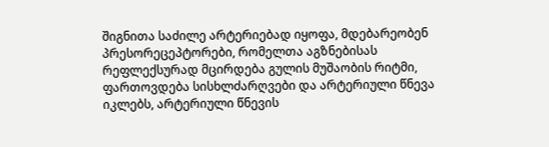შიგნითა საძილე არტერიებად იყოფა, მდებარეობენ პრესორეცეპტორები, რომელთა აგზნებისას რეფლექსურად მცირდება გულის მუშაობის რიტმი, ფართოვდება სისხლძარღვები და არტერიული წნევა იკლებს, არტერიული წნევის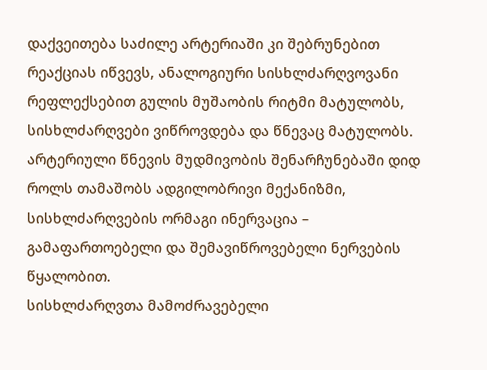დაქვეითება საძილე არტერიაში კი შებრუნებით რეაქციას იწვევს, ანალოგიური სისხლძარღვოვანი რეფლექსებით გულის მუშაობის რიტმი მატულობს, სისხლძარღვები ვიწროვდება და წნევაც მატულობს.
არტერიული წნევის მუდმივობის შენარჩუნებაში დიდ როლს თამაშობს ადგილობრივი მექანიზმი, სისხლძარღვების ორმაგი ინერვაცია – გამაფართოებელი და შემავიწროვებელი ნერვების წყალობით.
სისხლძარღვთა მამოძრავებელი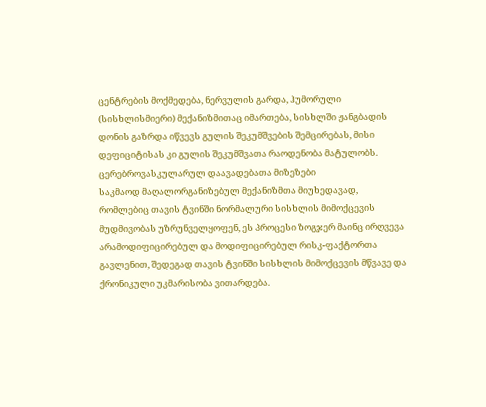ცენტრების მოქმედება, ნერვულის გარდა, ჰუმორული (სისხლისმიერი) მექანიზმითაც იმართება, სისხლში ჟანგბადის დონის გაზრდა იწვევს გულის შეკუმშვების შემცირებას, მისი დეფიციტისას კი გულის შეკუმშვათა რაოდენობა მატულობს.
ცერებროვასკულარულ დაავადებათა მიზეზები
საკმაოდ მაღალორგანიზებულ მექანიზმთა მიუხედავად, რომლებიც თავის ტვინში ნორმალური სისხლის მიმოქცევის მუდმივობას უზრუნველყოფენ, ეს პროცესი ზოგჯერ მაინც ირღვევა არამოდიფიცირებულ და მოდიფიცირებულ რისკ-ფაქტორთა გავლენით, შედეგად თავის ტვინში სისხლის მიმოქცევის მწვავე და ქრონიკული უკმარისობა ვითარდება.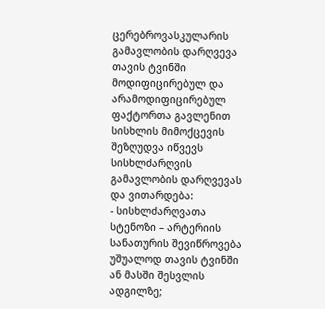ცერებროვასკულარის გამავლობის დარღვევა
თავის ტვინში მოდიფიცირებულ და არამოდიფიცირებულ ფაქტორთა გავლენით სისხლის მიმოქცევის შეზღუდვა იწვევს სისხლძარღვის გამავლობის დარღვევას და ვითარდება:
- სისხლძარღვათა სტენოზი – არტერიის სანათურის შევიწროვება უშუალოდ თავის ტვინში ან მასში შესვლის ადგილზე;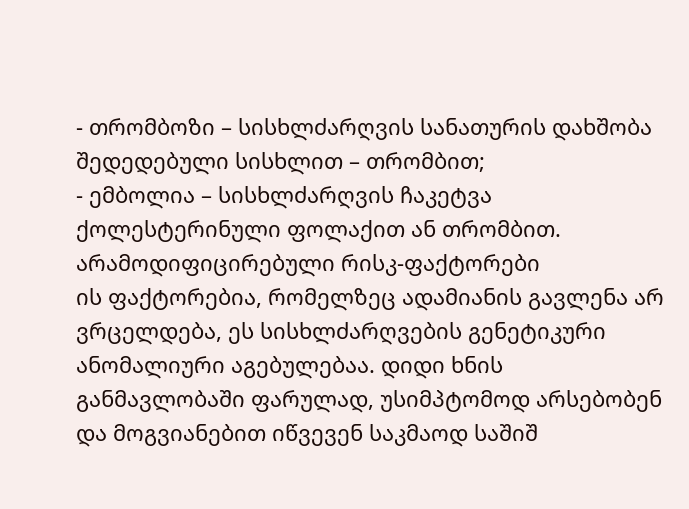- თრომბოზი – სისხლძარღვის სანათურის დახშობა შედედებული სისხლით – თრომბით;
- ემბოლია – სისხლძარღვის ჩაკეტვა ქოლესტერინული ფოლაქით ან თრომბით.
არამოდიფიცირებული რისკ-ფაქტორები
ის ფაქტორებია, რომელზეც ადამიანის გავლენა არ ვრცელდება, ეს სისხლძარღვების გენეტიკური ანომალიური აგებულებაა. დიდი ხნის განმავლობაში ფარულად, უსიმპტომოდ არსებობენ და მოგვიანებით იწვევენ საკმაოდ საშიშ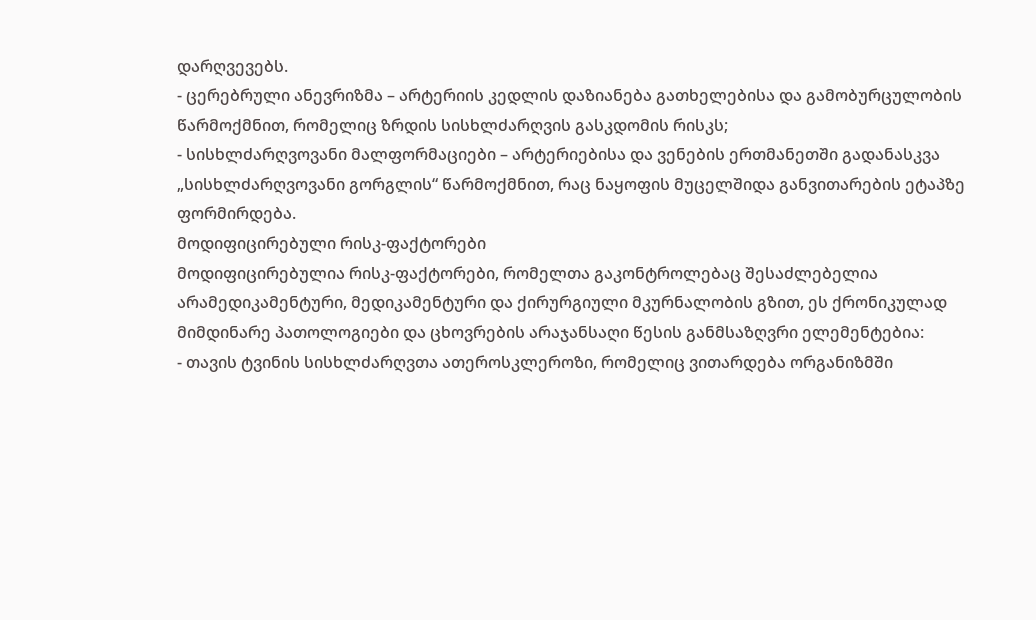დარღვევებს.
- ცერებრული ანევრიზმა – არტერიის კედლის დაზიანება გათხელებისა და გამობურცულობის წარმოქმნით, რომელიც ზრდის სისხლძარღვის გასკდომის რისკს;
- სისხლძარღვოვანი მალფორმაციები – არტერიებისა და ვენების ერთმანეთში გადანასკვა „სისხლძარღვოვანი გორგლის“ წარმოქმნით, რაც ნაყოფის მუცელშიდა განვითარების ეტაპზე ფორმირდება.
მოდიფიცირებული რისკ-ფაქტორები
მოდიფიცირებულია რისკ-ფაქტორები, რომელთა გაკონტროლებაც შესაძლებელია არამედიკამენტური, მედიკამენტური და ქირურგიული მკურნალობის გზით, ეს ქრონიკულად მიმდინარე პათოლოგიები და ცხოვრების არაჯანსაღი წესის განმსაზღვრი ელემენტებია:
- თავის ტვინის სისხლძარღვთა ათეროსკლეროზი, რომელიც ვითარდება ორგანიზმში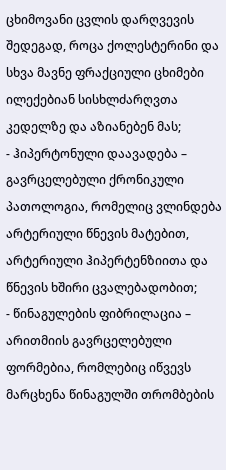ცხიმოვანი ცვლის დარღვევის შედეგად, როცა ქოლესტერინი და სხვა მავნე ფრაქციული ცხიმები ილექებიან სისხლძარღვთა კედელზე და აზიანებენ მას;
- ჰიპერტონული დაავადება – გავრცელებული ქრონიკული პათოლოგია, რომელიც ვლინდება არტერიული წნევის მატებით, არტერიული ჰიპერტენზიითა და წნევის ხშირი ცვალებადობით;
- წინაგულების ფიბრილაცია – არითმიის გავრცელებული ფორმებია, რომლებიც იწვევს მარცხენა წინაგულში თრომბების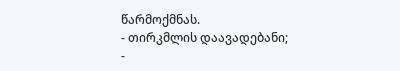წარმოქმნას.
- თირკმლის დაავადებანი;
-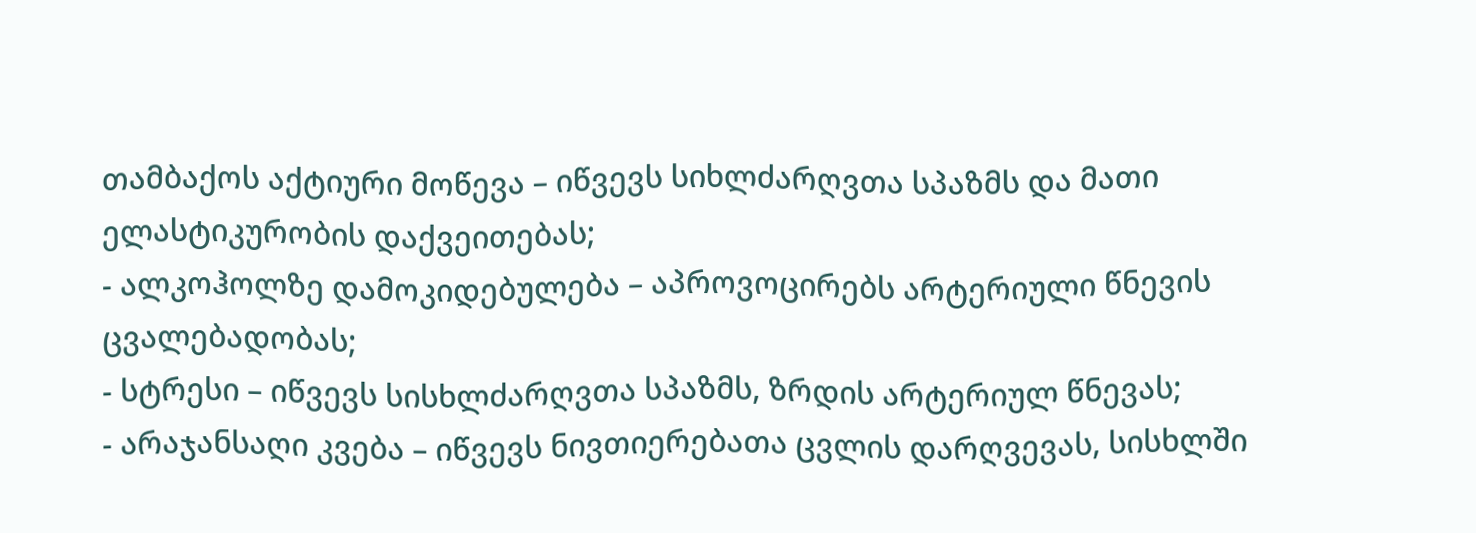თამბაქოს აქტიური მოწევა – იწვევს სიხლძარღვთა სპაზმს და მათი ელასტიკურობის დაქვეითებას;
- ალკოჰოლზე დამოკიდებულება – აპროვოცირებს არტერიული წნევის ცვალებადობას;
- სტრესი – იწვევს სისხლძარღვთა სპაზმს, ზრდის არტერიულ წნევას;
- არაჯანსაღი კვება – იწვევს ნივთიერებათა ცვლის დარღვევას, სისხლში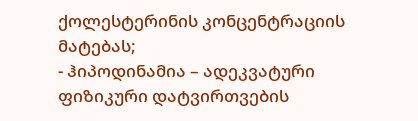ქოლესტერინის კონცენტრაციის მატებას;
- ჰიპოდინამია – ადეკვატური ფიზიკური დატვირთვების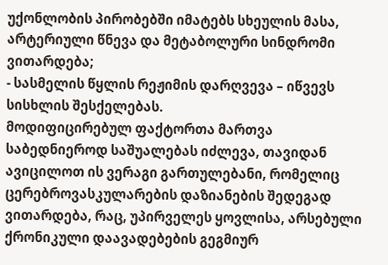უქონლობის პირობებში იმატებს სხეულის მასა, არტერიული წნევა და მეტაბოლური სინდრომი ვითარდება;
- სასმელის წყლის რეჟიმის დარღვევა – იწვევს სისხლის შესქელებას.
მოდიფიცირებულ ფაქტორთა მართვა საბედნიეროდ საშუალებას იძლევა, თავიდან ავიცილოთ ის ვერაგი გართულებანი, რომელიც ცერებროვასკულარების დაზიანების შედეგად ვითარდება, რაც, უპირველეს ყოვლისა, არსებული ქრონიკული დაავადებების გეგმიურ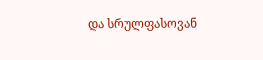და სრულფასოვან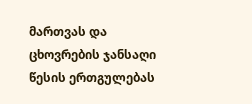მართვას და ცხოვრების ჯანსაღი წესის ერთგულებას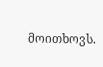მოითხოვს.